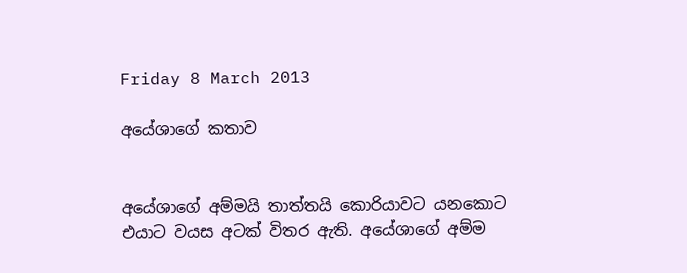Friday 8 March 2013

අයේශාගේ කතාව


අයේශාගේ අම්මයි තාත්තයි කොරියාවට යනකොට එයාට වයස අටක් විතර ඇති. අයේශාගේ අම්ම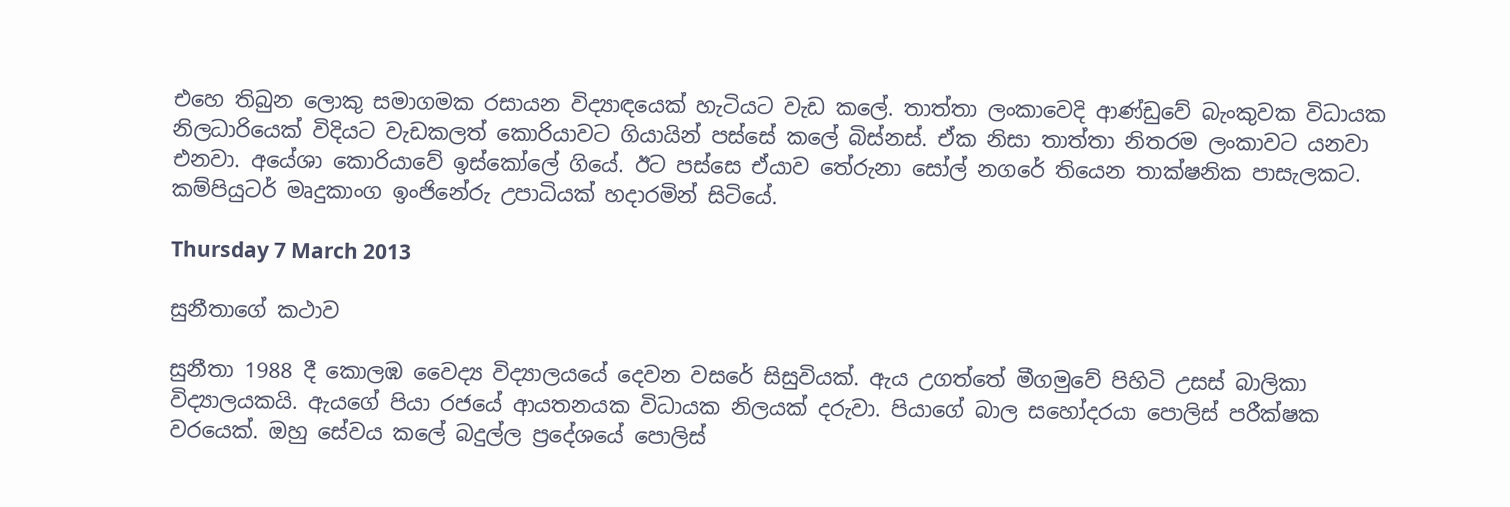එහෙ තිබුන ලොකු සමාගමක රසායන විද්‍යාඳයෙක් හැටියට වැඩ කලේ. තාත්තා ලංකාවෙදි ආණ්ඩුවේ බැංකුවක විධායක නිලධාරියෙක් විදියට වැඩකලත් කොරියාවට ගියායින් පස්සේ කලේ බිස්නස්. ඒක නිසා තාත්තා නිතරම ලංකාවට යනවා එනවා. අයේශා කොරියාවේ ඉස්කෝලේ ගියේ. ඊට පස්සෙ ඒයාව තේරුනා සෝල් නගරේ තියෙන තාක්ෂනික පාසැලකට. කම්පියුටර් මෘදුකාංග ඉංජිනේරු උපාධියක් හදාරමින් සිටියේ.

Thursday 7 March 2013

සුනීතාගේ කථාව

සුනීතා 1988 දී කොලඹ වෛද්‍ය විද්‍යාලයයේ දෙවන වසරේ සිසුවියක්. ඇය උගත්තේ මීගමුවේ පිහිටි උසස් බාලිකා විද්‍යාලයකයි. ඇයගේ පියා රජයේ ආයතනයක විධායක නිලයක් දරුවා. පියාගේ බාල සහෝදරයා පොලිස් පරීක්ෂක වරයෙක්. ඔහු සේවය කලේ බදුල්ල ප්‍රදේශයේ පොලිස්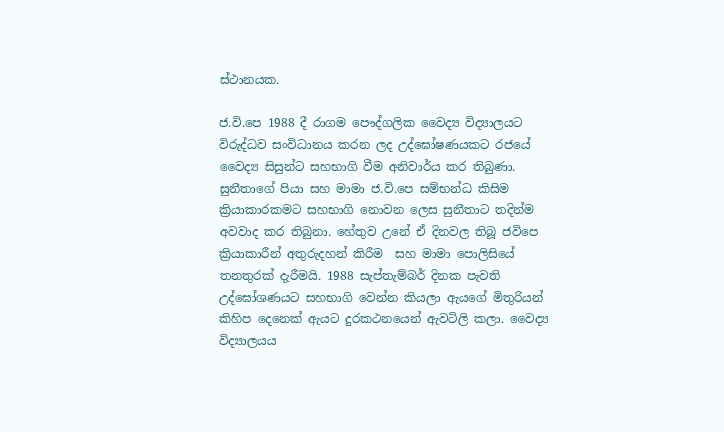ස්ථානයක.

ජ.වි.පෙ 1988 දී රාගම පෞද්ගලික වෛද්‍ය විද්‍යාලයට විරුද්ධව සංවිධානය කරන ලද උද්ඝෝෂණයකට රජයේ වෛද්‍ය සිසුන්ට සහභාගි වීම අනිවාර්ය කර තිබුණා. සුනීතාගේ පියා සහ මාමා ජ.වි.පෙ සම්භන්ධ කිසිම ක්‍රියාකාරකමට සහභාගි නොවන ලෙස සුනීතාට තදින්ම අවවාද කර තිබුනා. හේතුව උනේ ඒ දිනවල තිබූ ජවිපෙ ක්‍රියාකාරීන් අතුරුදහන් කිරීම  සහ මාමා පොලිසියේ තනතුරක් දැරීමයි. 1988 සැප්තැම්බර් දිනක පැවති උද්ඝෝශණයට සහභාගි වෙන්න කියලා ඇයගේ මිතුරියන් කිහිප දෙනෙක් ඇයට දුරකථනයෙන් ඇවටිලි කලා. වෛද්‍ය විද්‍යාලයය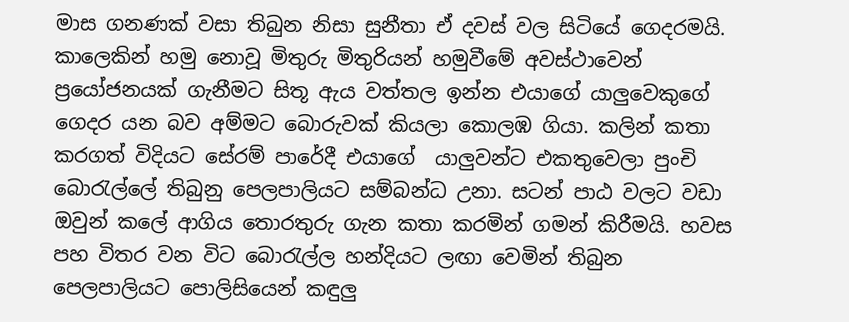මාස ගනණක් වසා තිබුන නිසා සුනීතා ඒ දවස් වල සිටියේ ගෙදරමයි. කාලෙකින් හමු නොවූ මිතුරු මිතුරියන් හමුවීමේ අවස්ථාවෙන් ප්‍රයෝජනයක් ගැනීමට සිතූ ඇය වත්තල ඉන්න එයාගේ යාලුවෙකුගේ ගෙදර යන බව අම්මට බොරුවක් කියලා කොලඹ ගියා. කලින් කතා කරගත් විදියට සේරම් පාරේදී එයාගේ  යාලුවන්ට එකතුවෙලා පුංචි බොරැල්ලේ තිබුනු පෙලපාලියට සම්බන්ධ උනා. සටන් පාඨ වලට වඩා ඔවුන් කලේ ආගිය තොරතුරු ගැන කතා කරමින් ගමන් කිරීමයි. හවස පහ විතර වන විට බොරැල්ල හන්දියට ලඟා වෙමින් තිබුන පෙලපාලියට පොලිසියෙන් කඳුලු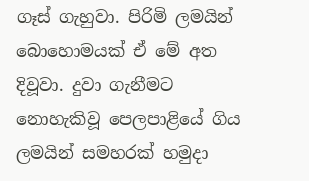ගෑස් ගැහුවා. පිරිමි ලමයින් බොහොමයක් ඒ මේ අත දිවූවා. දුවා ගැනීමට නොහැකිවූ පෙලපාළියේ ගිය ලමයින් සමහරක් හමුදා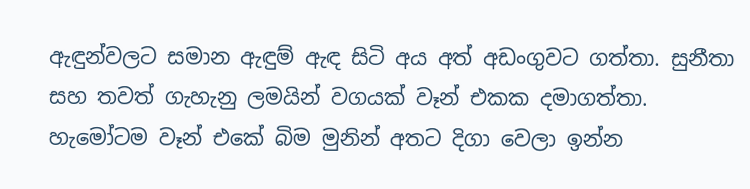ඇඳුන්වලට සමාන ඇඳුම් ඇඳ සිටි අය අත් අඩංගුවට ගත්තා. සුනීතා සහ තවත් ගැහැනු ලමයින් වගයක් වෑන් එකක දමාගත්තා. හැමෝටම වෑන් එකේ බිම මුනින් අතට දිගා වෙලා ඉන්න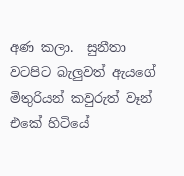අණ කලා.  සුනීතා වටපිට බැලුවත් ඇයගේ මිතුරියන් කවුරුත් වෑන් එකේ හිටියේ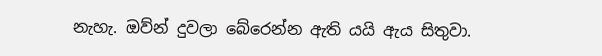නැහැ. ඔව්න් දුවලා බේරෙන්න ඇති යයි ඇය සිතුවා.